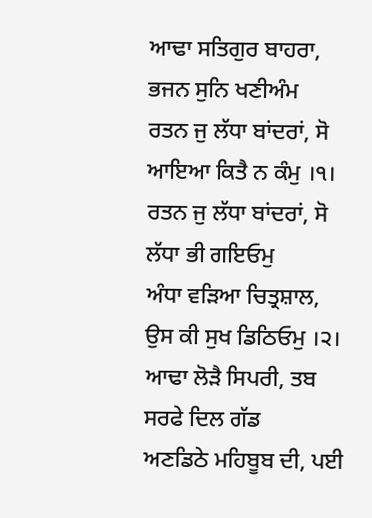ਆਢਾ ਸਤਿਗੁਰ ਬਾਹਰਾ, ਭਜਨ ਸੁਨਿ ਖਣੀਅੰਮ
ਰਤਨ ਜੁ ਲੱਧਾ ਬਾਂਦਰਾਂ, ਸੋ ਆਇਆ ਕਿਤੈ ਨ ਕੰਮੁ ।੧।
ਰਤਨ ਜੁ ਲੱਧਾ ਬਾਂਦਰਾਂ, ਸੋ ਲੱਧਾ ਭੀ ਗਇਓਮੁ
ਅੰਧਾ ਵੜਿਆ ਚਿਤ੍ਰਸ਼ਾਲ, ਉਸ ਕੀ ਸੁਖ ਡਿਠਿਓਮੁ ।੨।
ਆਢਾ ਲੋੜੈ ਸਿਪਰੀ, ਤਬ ਸਰਫੇ ਦਿਲ ਗੱਡ
ਅਣਡਿਠੇ ਮਹਿਬੂਬ ਦੀ, ਪਈ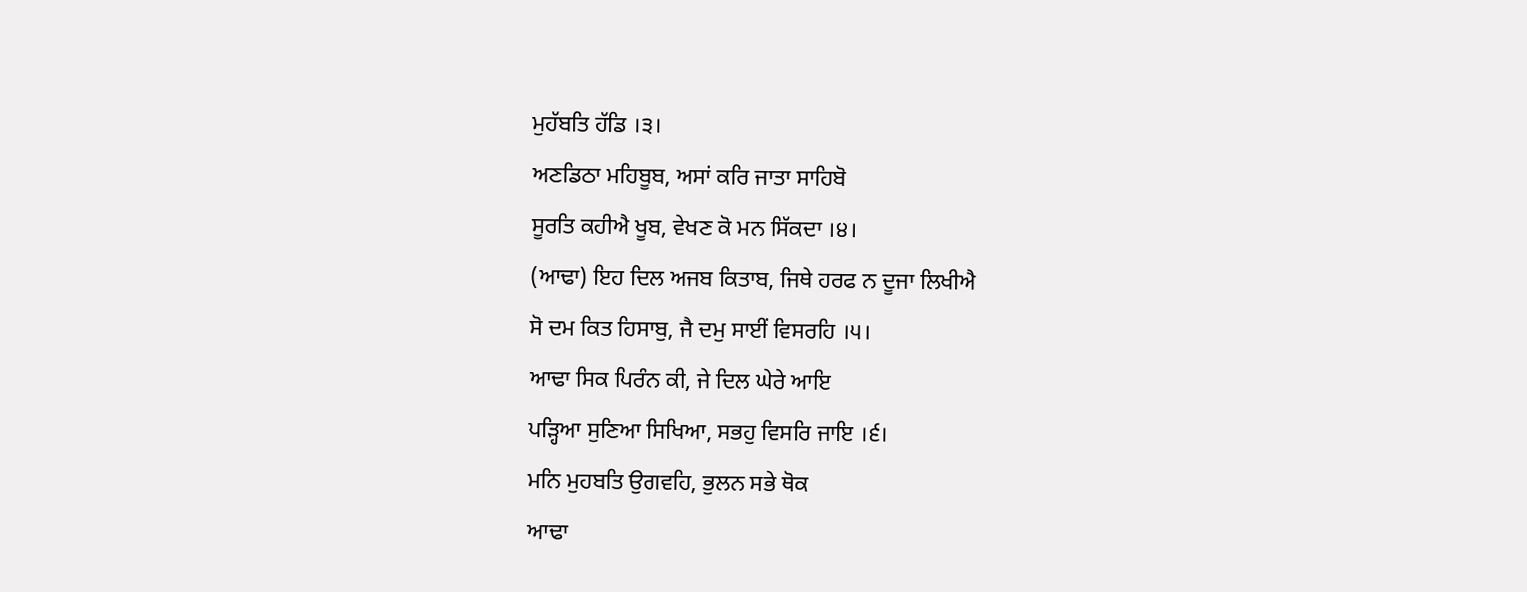ਮੁਹੱਬਤਿ ਹੱਡਿ ।੩।
ਅਣਡਿਠਾ ਮਹਿਬੂਬ, ਅਸਾਂ ਕਰਿ ਜਾਤਾ ਸਾਹਿਬੋ
ਸੂਰਤਿ ਕਹੀਐ ਖੂਬ, ਵੇਖਣ ਕੋ ਮਨ ਸਿੱਕਦਾ ।੪।
(ਆਢਾ) ਇਹ ਦਿਲ ਅਜਬ ਕਿਤਾਬ, ਜਿਥੇ ਹਰਫ ਨ ਦੂਜਾ ਲਿਖੀਐ
ਸੋ ਦਮ ਕਿਤ ਹਿਸਾਬੁ, ਜੈ ਦਮੁ ਸਾਈਂ ਵਿਸਰਹਿ ।੫।
ਆਢਾ ਸਿਕ ਪਿਰੰਨ ਕੀ, ਜੇ ਦਿਲ ਘੇਰੇ ਆਇ
ਪੜ੍ਹਿਆ ਸੁਣਿਆ ਸਿਖਿਆ, ਸਭਹੁ ਵਿਸਰਿ ਜਾਇ ।੬।
ਮਨਿ ਮੁਹਬਤਿ ਉਗਵਹਿ, ਭੁਲਨ ਸਭੇ ਥੋਕ
ਆਢਾ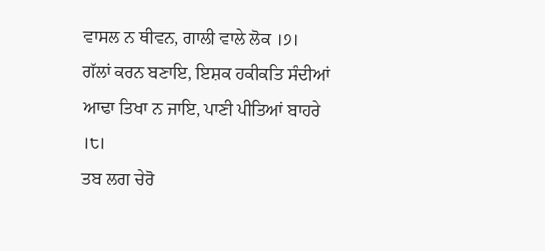ਵਾਸਲ ਨ ਥੀਵਨ, ਗਾਲੀ ਵਾਲੇ ਲੋਕ ।੭।
ਗੱਲਾਂ ਕਰਨ ਬਣਾਇ, ਇਸ਼ਕ ਹਕੀਕਤਿ ਸੰਦੀਆਂ
ਆਢਾ ਤਿਖਾ ਨ ਜਾਇ, ਪਾਣੀ ਪੀਤਿਆਂ ਬਾਹਰੇ ।੮।
ਤਬ ਲਗ ਚੇਰੋ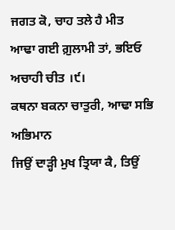ਜਗਤ ਕੋ, ਚਾਹ ਤਲੇ ਹੈ ਮੀਤ
ਆਢਾ ਗਈ ਗ਼ੁਲਾਮੀ ਤਾਂ, ਭਇਓ ਅਚਾਹੀ ਚੀਤ ।੯।
ਕਥਨਾ ਬਕਨਾ ਚਾਤੁਰੀ, ਆਢਾ ਸਭਿ ਅਭਿਮਾਨ
ਜਿਉਂ ਦਾੜ੍ਹੀ ਮੁਖ ਤ੍ਰਿਯਾ ਕੈ, ਤਿਉਂ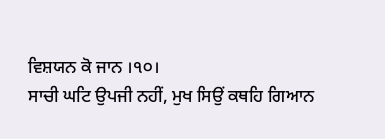ਵਿਸ਼ਯਨ ਕੋ ਜਾਨ ।੧੦।
ਸਾਚੀ ਘਟਿ ਉਪਜੀ ਨਹੀਂ, ਮੁਖ ਸਿਉਂ ਕਥਹਿ ਗਿਆਨ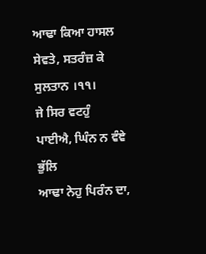ਆਢਾ ਕਿਆ ਹਾਸਲ ਸੇਵਤੇ, ਸਤਰੰਜ਼ ਕੇ ਸੁਲਤਾਨ ।੧੧।
ਜੇ ਸਿਰ ਵਟਹੁੰ ਪਾਈਐ, ਘਿੰਨ ਨ ਵੰਞੇ ਭੁੱਲਿ
ਆਢਾ ਨੇਹੁ ਪਿਰੰਨ ਦਾ,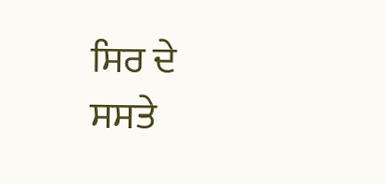ਸਿਰ ਦੇ ਸਸਤੇ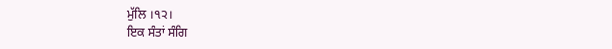ਮੁੱਲਿ ।੧੨।
ਇਕ ਸੰਤਾਂ ਸੰਗਿ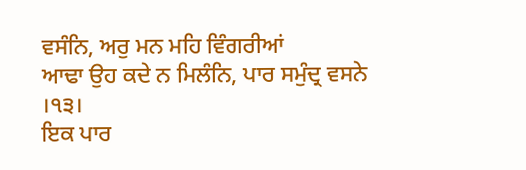ਵਸੰਨਿ, ਅਰੁ ਮਨ ਮਹਿ ਵਿੰਗਰੀਆਂ
ਆਢਾ ਉਹ ਕਦੇ ਨ ਮਿਲੰਨਿ, ਪਾਰ ਸਮੁੰਦ੍ਰ ਵਸਨੇ ।੧੩।
ਇਕ ਪਾਰ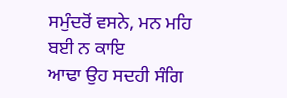ਸਮੁੰਦਰੋਂ ਵਸਨੇ, ਮਨ ਮਹਿ ਬਈ ਨ ਕਾਇ
ਆਢਾ ਉਹ ਸਦਹੀ ਸੰਗਿ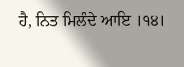ਹੈ, ਨਿਤ ਮਿਲੰਦੇ ਆਇ ।੧੪।